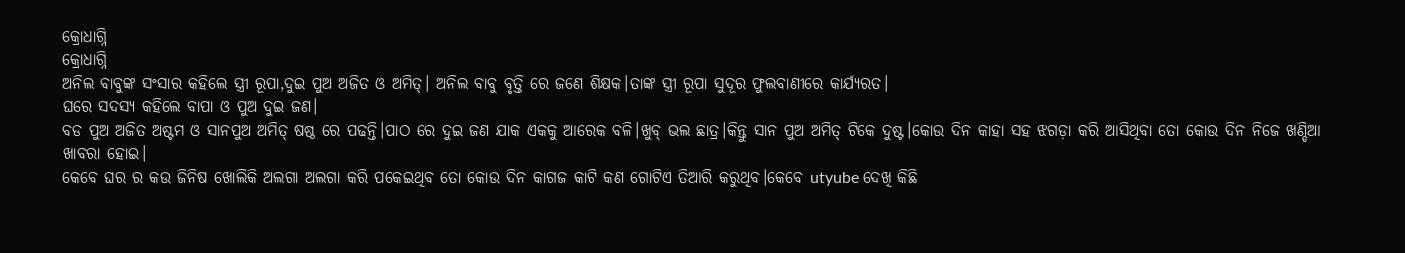କ୍ରୋଧାଗ୍ନି
କ୍ରୋଧାଗ୍ନି
ଅନିଲ ବାବୁଙ୍କ ସଂସାର କହିଲେ ସ୍ତ୍ରୀ ରୂପା,ଦୁଇ ପୁଅ ଅଜିତ ଓ ଅମିତ୍। ଅନିଲ ବାବୁ ବୃତ୍ତି ରେ ଜଣେ ଶିକ୍ଷକ।ତାଙ୍କ ସ୍ତ୍ରୀ ରୂପା ସୁଦୂର ଫୁଲବାଣୀରେ କାର୍ଯ୍ୟରତ।
ଘରେ ସଦସ୍ୟ କହିଲେ ବାପା ଓ ପୁଅ ଦୁଇ ଜଣ।
ବଡ ପୁଅ ଅଜିତ ଅଷ୍ଟମ ଓ ସାନପୁଅ ଅମିତ୍ ଷଷ୍ଠ ରେ ପଢନ୍ତି।ପାଠ ରେ ଦୁଇ ଜଣ ଯାକ ଏକକୁ ଆରେକ ବଳି।ଖୁବ୍ ଭଲ ଛାତ୍ର।କିନ୍ତୁ ସାନ ପୁଅ ଅମିତ୍ ଟିକେ ଦୁଷ୍ଟ।କୋଉ ଦିନ କାହା ସହ ଝଗଡ଼ା କରି ଆସିଥିବା ତୋ କୋଉ ଦିନ ନିଜେ ଖଣ୍ଡିଆ ଖାବରା ହୋଇ।
କେବେ ଘର ର କଉ ଜିନିଷ ଖୋଲିକି ଅଲଗା ଅଲଗା କରି ପକେଇଥିବ ତୋ କୋଉ ଦିନ କାଗଜ କାଟି କଣ ଗୋଟିଏ ତିଆରି କରୁଥିବ।କେବେ utyube ଦେଖି କିଛି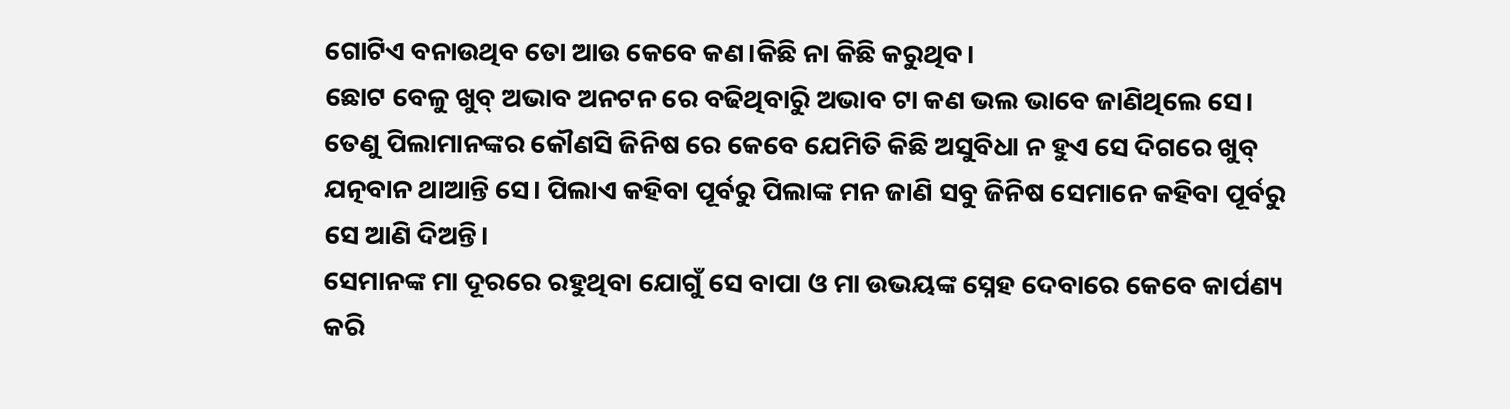ଗୋଟିଏ ବନାଉଥିବ ତୋ ଆଉ କେବେ କଣ।କିଛି ନା କିଛି କରୁଥିବ।
ଛୋଟ ବେଳୁ ଖୁବ୍ ଅଭାବ ଅନଟନ ରେ ବଢିଥିବାରୁି ଅଭାବ ଟା କଣ ଭଲ ଭାବେ ଜାଣିଥିଲେ ସେ।
ତେଣୁ ପିଲାମାନଙ୍କର କୌଣସି ଜିନିଷ ରେ କେବେ ଯେମିତି କିଛି ଅସୁବିଧା ନ ହୁଏ ସେ ଦିଗରେ ଖୁବ୍ ଯତ୍ନବାନ ଥାଆନ୍ତି ସେ। ପିଲାଏ କହିବା ପୂର୍ବରୁ ପିଲାଙ୍କ ମନ ଜାଣି ସବୁ ଜିନିଷ ସେମାନେ କହିବା ପୂର୍ବରୁ ସେ ଆଣି ଦିଅନ୍ତି।
ସେମାନଙ୍କ ମା ଦୂରରେ ରହୁଥିବା ଯୋଗୁଁ ସେ ବାପା ଓ ମା ଉଭୟଙ୍କ ସ୍ନେହ ଦେବାରେ କେବେ କାର୍ପଣ୍ୟ କରି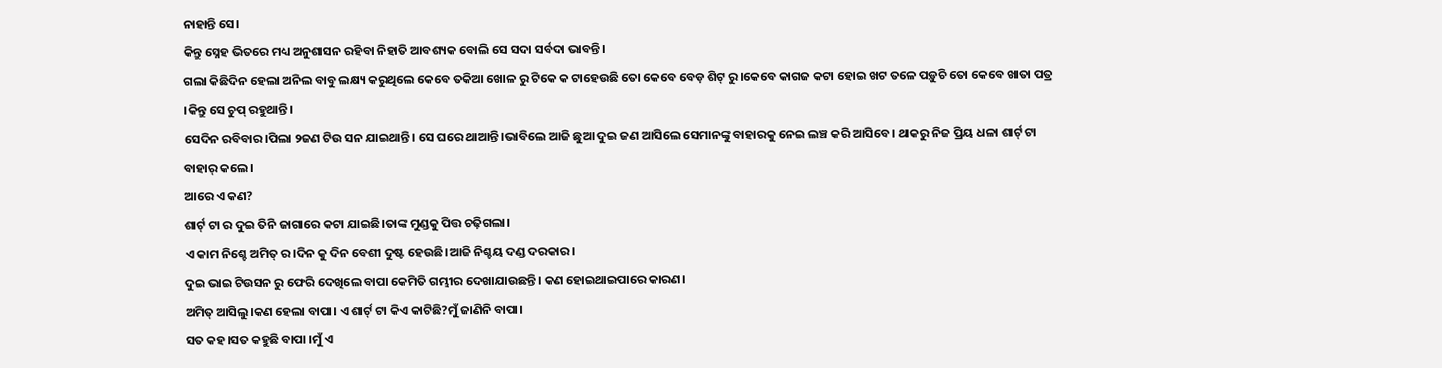ନାହାନ୍ତି ସେ।
କିନ୍ତୁ ସ୍ନେହ ଭିତରେ ମଧ୍ୟ ଅନୁଶାସନ ରହିବା ନିହାତି ଆବଶ୍ୟକ ବୋଲି ସେ ସଦା ସର୍ବଦା ଭାବନ୍ତି।
ଗଲା କିଛିଦିନ ହେଲା ଅନିଲ ବାବୁ ଲକ୍ଷ୍ୟ କରୁଥିଲେ କେବେ ତକିଆ ଖୋଳ ରୁ ଟିକେ କ ଟାହେଉଛି ତୋ କେବେ ବେଡ଼ ଶିଟ୍ ରୁ।କେବେ କାଗଜ କଟା ହୋଇ ଖଟ ତଳେ ପଡ଼ୁଚି ତୋ କେବେ ଖାତା ପତ୍ର ।କିନ୍ତୁ ସେ ଚୁପ୍ ରହୁଥାନ୍ତି।
ସେଦିନ ରବିବାର।ପିଲା ୨ଜଣ ଟିଉ ସନ ଯାଇଥାନ୍ତି। ସେ ଘରେ ଥାଆନ୍ତି।ଭାବିଲେ ଆଜି ଛୁଆ ଦୁଇ ଜଣ ଆସିଲେ ସେମାନଙ୍କୁ ବାହାରକୁ ନେଇ ଲଞ୍ଚ କରି ଆସିବେ। ଥାକରୁ ନିଜ ପ୍ରିୟ ଧଳା ଶାର୍ଟ୍ ଟା ବାହାର୍ କଲେ।
ଆରେ ଏ କଣ?
ଶାର୍ଟ୍ ଟା ର ଦୁଇ ତିନି ଜାଗାରେ କଟା ଯାଇଛି।ତାଙ୍କ ମୁଣ୍ଡକୁ ପିତ୍ତ ଚଢ଼ିଗଲା।
ଏ କାମ ନିଶ୍ଚେ ଅମିତ୍ ର।ଦିନ କୁ ଦିନ ବେଶୀ ଦୁଷ୍ଟ ହେଉଛି।ଆଜି ନିଶ୍ଚୟ ଦଣ୍ଡ ଦରକାର।
ଦୁଇ ଭାଇ ଟିଉସନ ରୁ ଫେରି ଦେଖିଲେ ବାପା କେମିତି ଗମ୍ଭୀର ଦେଖାଯାଉଛନ୍ତି। କଣ ହୋଇଥାଇପାରେ କାରଣ।
ଅମିତ୍ ଆସିଲୁ।କଣ ହେଲା ବାପା। ଏ ଶାର୍ଟ୍ ଟା କିଏ କାଟିଛି?ମୁଁ ଜାଣିନି ବାପା।
ସତ କହ।ସତ କହୁଛି ବାପା ।ମୁଁ ଏ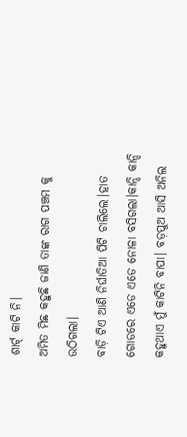ଶାର୍ଟ୍ କାଟି ନି।
ଅମିତ ମିଛ କହୁଛି ଜାଣି ତାଙ୍କ ରାଗ ପଞ୍ଚମ କୁ ଉଠିଗଲା।
ବାଡ଼ି ଟିଏ ଆଣି ନିର୍ଘାତିଆ ପିଟି ଚାଲିଲେ।ହାତ ଗୋଡରେ ଏଡେ ଏଡେ ନୋଳା ବସିଗଲା।କାନ୍ଦି କାନ୍ଦି କହୁଥାଏ ମୁଁ କାଟିନି ବାପା। ବଡ଼ପୁଅ ଆସି ଅନିଲ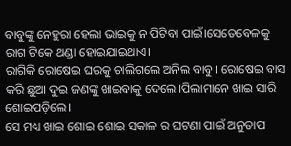ବାବୁଙ୍କୁ ନେହୁରା ହେଲା ଭାଇକୁ ନ ପିଟିବା ପାଇଁ।ସେତେବେଳକୁ ରାଗ ଟିକେ ଥଣ୍ଡା ହୋଇଯାଇଥାଏ।
ରାଗିକି ରୋଷେଇ ଘରକୁ ଚାଲିଗଲେ ଅନିଲ ବାବୁ। ରୋଷେଇ ବାସ କରି ଛୁଆ ଦୁଇ ଜଣଙ୍କୁ ଖାଇବାକୁ ଦେଲେ।ପିଲାମାନେ ଖାଇ ସାରି ଶୋଇପଡ଼ିଲେ।
ସେ ମଧ୍ୟ ଖାଇ ଶୋଇ ଶୋଇ ସକାଳ ର ଘଟଣା ପାଇଁ ଅନୁତାପ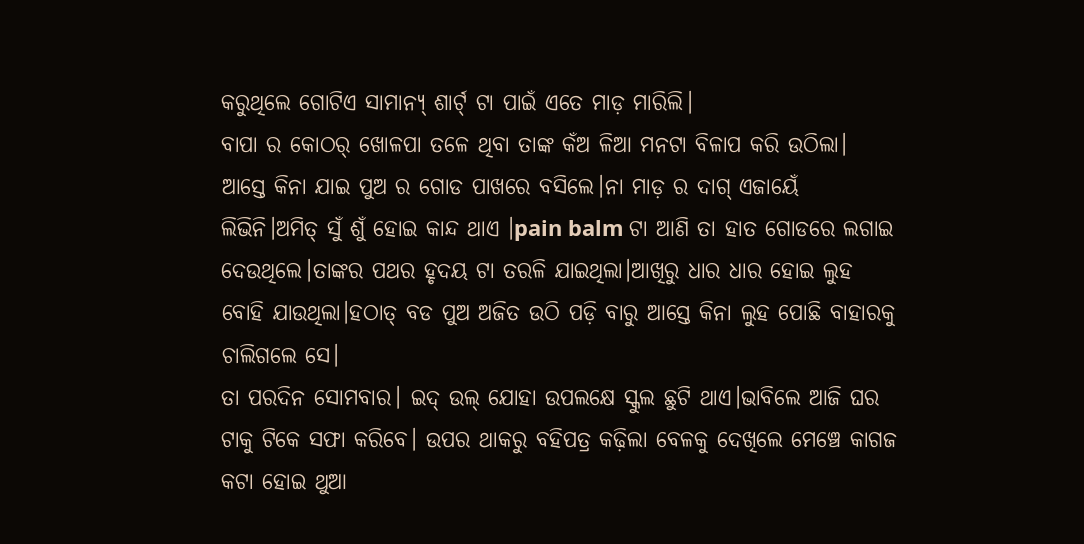କରୁଥିଲେ ଗୋଟିଏ ସାମାନ୍ୟ୍ ଶାର୍ଟ୍ ଟା ପାଇଁ ଏତେ ମାଡ଼ ମାରିଲି।
ବାପା ର କୋଠର୍ ଖୋଳପା ତଳେ ଥିବା ତାଙ୍କ କଁଅ ଳିଆ ମନଟା ବିଳାପ କରି ଉଠିଲା।
ଆସ୍ତେ କିନା ଯାଇ ପୁଅ ର ଗୋଡ ପାଖରେ ବସିଲେ।ନା ମାଡ଼ ର ଦାଗ୍ ଏଜାୟେଁ ଲିଭିନି।ଅମିତ୍ ସୁଁ ଶୁଁ ହୋଇ କାନ୍ଦ ଥାଏ ।pain balm ଟା ଆଣି ତା ହାତ ଗୋଡରେ ଲଗାଇ ଦେଉଥିଲେ।ତାଙ୍କର ପଥର ହୃଦୟ ଟା ତରଳି ଯାଇଥିଲା।ଆଖିରୁ ଧାର ଧାର ହୋଇ ଲୁହ ବୋହି ଯାଉଥିଲା।ହଠାତ୍ ବଡ ପୁଅ ଅଜିତ ଉଠି ପଡ଼ି ବାରୁ ଆସ୍ତେ କିନା ଲୁହ ପୋଛି ବାହାରକୁ ଚାଲିଗଲେ ସେ।
ତା ପରଦିନ ସୋମବାର। ଇଦ୍ ଉଲ୍ ଯୋହା ଉପଲକ୍ଷେ ସ୍କୁଲ ଛୁଟି ଥାଏ।ଭାବିଲେ ଆଜି ଘର ଟାକୁ ଟିକେ ସଫା କରିବେ। ଉପର ଥାକରୁ ବହିପତ୍ର କଢ଼ିଲା ବେଳକୁ ଦେଖିଲେ ମେଞ୍ଚେ କାଗଜ କଟା ହୋଇ ଥୁଆ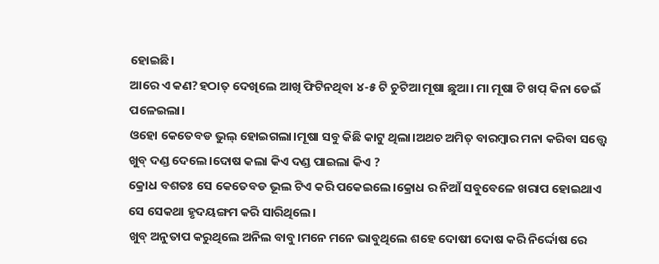ହୋଇଛି।
ଆରେ ଏ କଣ?ହଠାତ୍ ଦେଖିଲେ ଆଖି ଫିଟିନଥିବା ୪-୫ ଟି ଚୁଟିଆ ମୂଷା ଛୁଆ। ମା ମୂଷା ଟି ଖପ୍ କିନା ଡେଇଁ ପଳେଇଲା।
ଓହୋ କେତେବଡ ଭୁଲ୍ ହୋଇଗଲା।ମୂଷା ସବୁ କିଛି କାଟୁ ଥିଲା।ଅଥଚ ଅମିତ୍ ବାରମ୍ବାର ମନା କରିବା ସତ୍ତ୍ୱେ ଖୁବ୍ ଦଣ୍ଡ ଦେଲେ।ଦୋଷ କଲା କିଏ ଦଣ୍ଡ ପାଇଲା କିଏ ?
କ୍ରୋଧ ବଶତଃ ସେ କେତେବଡ ଭୂଲ ଟିଏ କରି ପକେଇଲେ।କ୍ରୋଧ ର ନିଆଁ ସବୁବେଳେ ଖରାପ ହୋଇଥାଏ ସେ ସେକଥା ହୃଦୟଙ୍ଗମ କରି ସାରିଥିଲେ।
ଖୁବ୍ ଅନୁତାପ କରୁଥିଲେ ଅନିଲ ବାବୁ।ମନେ ମନେ ଭାବୁଥିଲେ ଶହେ ଦୋଷୀ ଦୋଷ କରି ନିର୍ଦ୍ଦୋଷ ରେ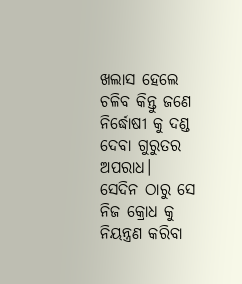ଖଲାସ ହେଲେ ଚଳିବ କିନ୍ତୁ ଜଣେ ନିର୍ଦ୍ଧୋଷୀ କୁ ଦଣ୍ଡ ଦେବା ଗୁରୁତର ଅପରାଧ।
ସେଦିନ ଠାରୁ ସେ ନିଜ କ୍ରୋଧ କୁ ନିୟନ୍ତ୍ରଣ କରିବା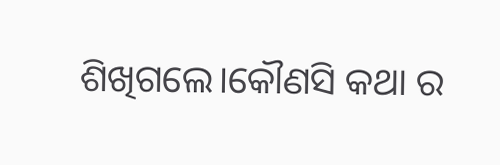ଶିଖିଗଲେ।କୌଣସି କଥା ର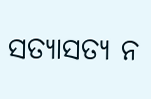ସତ୍ୟାସତ୍ୟ ନ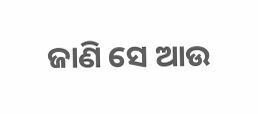ଜାଣି ସେ ଆଉ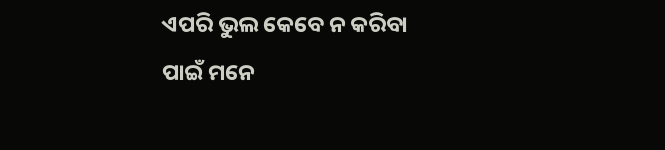ଏପରି ଭୁଲ କେବେ ନ କରିବା ପାଇଁ ମନେ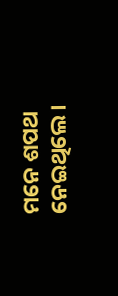ମନେ ଶପଥ ନେଇଥିଲେ।